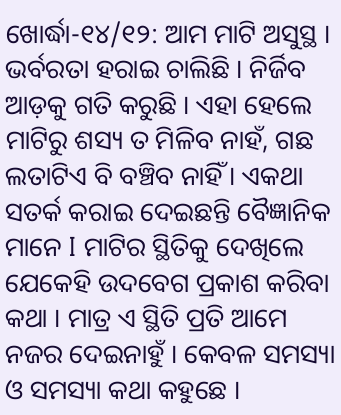ଖୋର୍ଦ୍ଧା-୧୪/୧୨: ଆମ ମାଟି ଅସୁସ୍ଥ । ଭର୍ବରତା ହରାଇ ଚାଲିଛି । ନିର୍ଜିବ ଆଡ଼କୁ ଗତି କରୁଛି । ଏହା ହେଲେ ମାଟିରୁ ଶସ୍ୟ ତ ମିଳିବ ନାହଁ, ଗଛ ଲତାଟିଏ ବି ବଞ୍ଚିବ ନାହିଁ । ଏକଥା ସତର୍କ କରାଇ ଦେଇଛନ୍ତି ବୈଜ୍ଞାନିକ ମାନେ I ମାଟିର ସ୍ଥିତିକୁ ଦେଖିଲେ ଯେକେହି ଉଦବେଗ ପ୍ରକାଶ କରିବା କଥା । ମାତ୍ର ଏ ସ୍ଥିତି ପ୍ରତି ଆମେ ନଜର ଦେଇନାହୁଁ । କେବଳ ସମସ୍ୟା ଓ ସମସ୍ୟା କଥା କହୁଛେ ।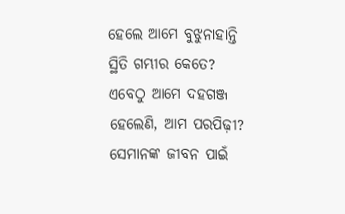ହେଲେ ଆମେ ବୁଝୁନାହାନ୍ତି ସ୍ଥିତି ଗମ୍ଭୀର କେତେ? ଏବେଠୁ ଆମେ ଦହଗଞ୍ଜ ହେଲେଣି, ଆମ ପରପିଢ଼ୀ? ସେମାନଙ୍କ ଜୀବନ ପାଇଁ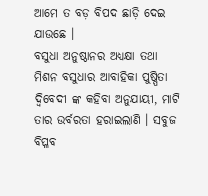ଆମେ ତ ବଡ଼ ବିପଦ ଛାଡ଼ି ଦେଇ ଯାଉଛେ ।
ବସୁଧା ଅନୁଷ୍ଠାନର ଅଧ୍ଯକ୍ଷା ତଥା ମିଶନ ବସୁଧାର ଆବାହିକା ପୁଷ୍ପିତା ଦ୍ବିବେଦୀ ଙ୍କ କହିବା ଅନୁଯାୟୀ, ମାଟି ତାର ଉର୍ବରତା ହରାଇଲାଣି । ସବୁଜ ବିପ୍ଳବ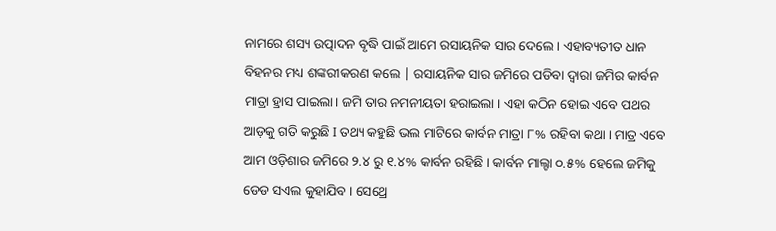ନାମରେ ଶସ୍ୟ ଉତ୍ପାଦନ ବୃଦ୍ଧି ପାଇଁ ଆମେ ରସାୟନିକ ସାର ଦେଲେ । ଏହାବ୍ୟତୀତ ଧାନ ବିହନର ମଧ୍ୟ ଶଙ୍କରୀକରଣ କଲେ | ରସାୟନିକ ସାର ଜମିରେ ପଡିବା ଦ୍ବାରା ଜମିର କାର୍ବନ ମାତ୍ରା ହ୍ରାସ ପାଇଲା। ଜମି ତାର ନମନୀୟତା ହରାଇଲା । ଏହା କଠିନ ହୋଇ ଏବେ ପଥର ଆଡ଼କୁ ଗତି କରୁଛି I ତଥ୍ୟ କହୁଛି ଭଲ ମାଟିରେ କାର୍ବନ ମାତ୍ରା ୮% ରହିବା କଥା । ମାତ୍ର ଏବେ ଆମ ଓଡ଼ିଶାର ଜମିରେ ୨.୪ ରୁ ୧.୪% କାର୍ବନ ରହିଛି । କାର୍ବନ ମାଲ୍ଟା ୦.୫% ହେଲେ ଜମିକୁ ଡେଡ ସଏଲ କୁହାଯିବ । ସେଥ୍ରେ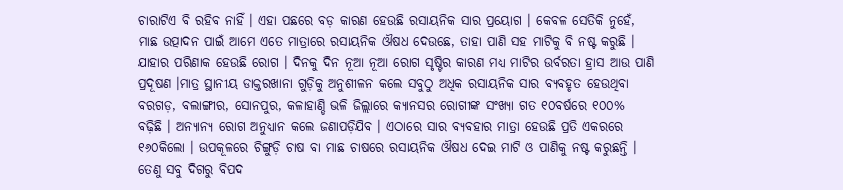ଚାରାଟିଏ ବି ରହିବ ନାହିଁ । ଏହା ପଛରେ ବଡ଼ କାରଣ ହେଉଛି ରସାୟନିକ ସାର ପ୍ରୟୋଗ । କେବଳ ସେତିକି ନୁହେଁ, ମାଛ ଉତ୍ପାଦନ ପାଇଁ ଆମେ ଏତେ ମାତ୍ରାରେ ରସାୟନିକ ଔଷଧ ଦେଉଛେ, ତାହା ପାଣି ସହ ମାଟିକୁ ବି ନଷ୍ଟ କରୁଛି । ଯାହାର ପରିଣାକ ହେଉଛି ରୋଗ । ଦିନକୁ ଦିନ ନୂଆ ନୂଆ ରୋଗ ସୃଷ୍ଟିର କାରଣ ମଧ୍ୟ ମାଟିର ଉର୍ବରତା ହ୍ରାସ ଆଉ ପାଣି ପ୍ରଦୂଷଣ ।ମାତ୍ର ସ୍ଥାନୀୟ ଡାକ୍ତରଖାନା ଗୁଡ଼ିକୁ ଅନୁଶୀଳନ କଲେ ସବୁଠୁ ଅଧିକ ରସାୟନିକ ସାର ବ୍ୟବହୃତ ହେଉଥିବା ବରଗଡ଼, ବଲାଙ୍ଗୀର, ସୋନପୁର, କଳାହାଣ୍ଡି ଭଳି ଜିଲ୍ଲାରେ କ୍ୟାନସର ରୋଗୀଙ୍କ ସଂଖ୍ୟା ଗତ ୧୦ବର୍ଷରେ ୧୦୦% ବଢ଼ିଛି । ଅନ୍ୟାନ୍ୟ ରୋଗ ଅନୁଧ୍ୟାନ କଲେ ଜଣାପଡ଼ିଯିବ । ଏଠାରେ ସାର ବ୍ୟବହାର ମାତ୍ରା ହେଉଛି ପ୍ରତି ଏକରରେ ୧୬୦କିଲୋ । ଉପକୂଳରେ ଚିଙ୍ଗୁଡ଼ି ଚାଷ ବା ମାଛ ଚାଷରେ ରସାୟନିକ ଔଷଧ ଦେଇ ମାଟି ଓ ପାଣିକୁ ନଷ୍ଟ କରୁଛନ୍ତି । ତେଣୁ ସବୁ ଦିଗରୁ ବିପଦ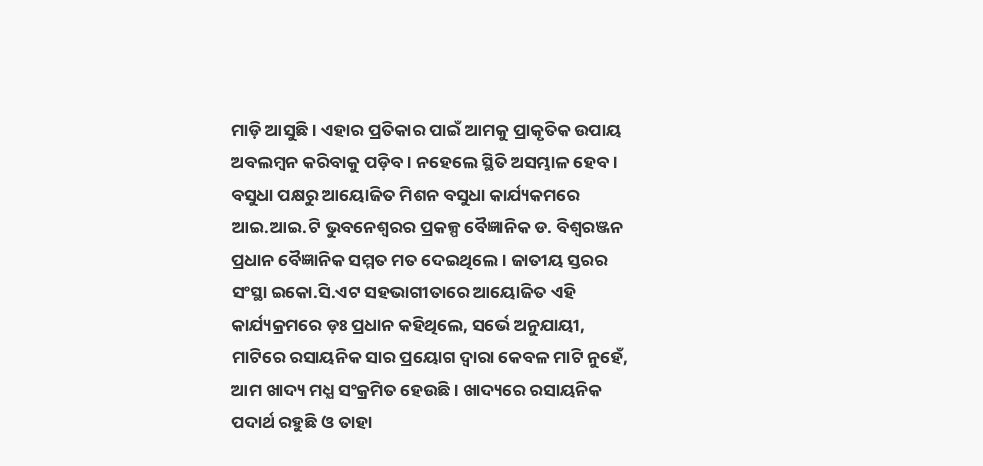ମାଡ଼ି ଆସୁଛି । ଏହାର ପ୍ରତିକାର ପାଇଁ ଆମକୁ ପ୍ରାକୃତିକ ଉପାୟ ଅବଲମ୍ବନ କରିବାକୁ ପଡ଼ିବ । ନହେଲେ ସ୍ଥିତି ଅସମ୍ଭାଳ ହେବ ।
ବସୁଧା ପକ୍ଷରୁ ଆୟୋଜିତ ମିଶନ ବସୁଧା କାର୍ଯ୍ୟକମରେ ଆଇ.ଆଇ.ଟି ଭୁବନେଶ୍ବରର ପ୍ରକଳ୍ପ ବୈଜ୍ଞାନିକ ଡ. ବିଶ୍ବରଞ୍ଜନ ପ୍ରଧାନ ବୈଜ୍ଞାନିକ ସମ୍ମତ ମତ ଦେଇଥିଲେ । ଜାତୀୟ ସ୍ତରର ସଂସ୍ଥା ଇକୋ.ସି.ଏଟ ସହଭାଗୀତାରେ ଆୟୋଜିତ ଏହି କାର୍ଯ୍ୟକ୍ରମରେ ଡ଼ଃ ପ୍ରଧାନ କହିଥିଲେ, ସର୍ଭେ ଅନୁଯାୟୀ, ମାଟିରେ ରସାୟନିକ ସାର ପ୍ରୟୋଗ ଦ୍ବାରା କେବଳ ମାଟି ନୁହେଁ, ଆମ ଖାଦ୍ୟ ମଧ୍ଯ ସଂକ୍ରମିତ ହେଉଛି। ଖାଦ୍ୟରେ ରସାୟନିକ ପଦାର୍ଥ ରହୁଛି ଓ ତାହା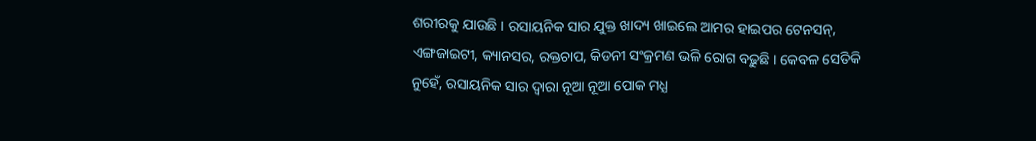ଶରୀରକୁ ଯାଉଛି । ରସାୟନିକ ସାର ଯୁକ୍ତ ଖାଦ୍ୟ ଖାଇଲେ ଆମର ହାଇପର ଟେନସନ୍, ଏଙ୍ଗଜାଇଟୀ, କ୍ୟାନସର, ରକ୍ତଚାପ, କିଡନୀ ସଂକ୍ରମଣ ଭଳି ରୋଗ ବଢ଼ୁଛି । କେବଳ ସେତିକି ନୁହେଁ, ରସାୟନିକ ସାର ଦ୍ବାରା ନୂଆ ନୂଆ ପୋକ ମଧ୍ଯ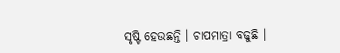ସୃଷ୍ଟି ହେଉଛନ୍ତି । ଚାପମାତ୍ରା ବଢୁଛି ।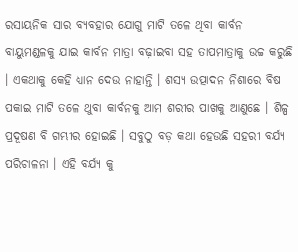ରସାୟନିକ ସାର ବ୍ୟବହାର ଯୋଗୁ ମାଟି ତଳେ ଥିବା କାର୍ବନ ବାୟୁମଣ୍ଡଳକୁ ଯାଇ କାର୍ବନ ମାତ୍ରା ବଢ଼ାଇବା ସହ ତାପମାତ୍ରାକୁ ଉଚ୍ଚ କରୁଛି । ଏକଥାକୁ କେହି ଧ୍ୟାନ ଦେଉ ନାହାନ୍ତି । ଶସ୍ୟ ଉତ୍ପାଦନ ନିଶାରେ ବିଷ ପକାଇ ମାଟି ତଳେ ଥୁବା କାର୍ବନକୁ ଆମ ଶରୀର ପାଖକୁ ଆଣୁଛେ । ଶିଳ୍ପ ପ୍ରଦୂଷଣ ବି ଗମ୍ଭୀର ହୋଇଛି । ସବୁଠୁ ବଡ଼ କଥା ହେଉଛି ସହରୀ ବର୍ଯ୍ୟ ପରିଚାଳନା । ଏହି ବର୍ଯ୍ୟ କୁ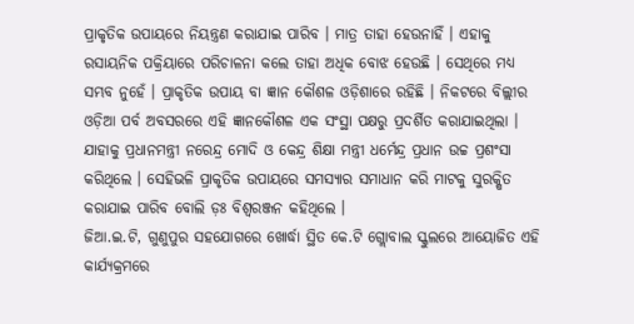ପ୍ରାକୃତିକ ଉପାୟରେ ନିୟନ୍ତ୍ରଣ କରାଯାଇ ପାରିବ । ମାତ୍ର ତାହା ହେଉନାହିଁ । ଏହାକୁ ରସାୟନିକ ପକ୍ରିୟାରେ ପରିଚାଳନା କଲେ ତାହା ଅଧିକ ବୋଝ ହେଉଛି । ସେଥିରେ ମଧ୍ୟ ସମ୍ଭବ ନୁହେଁ । ପ୍ରାକୃତିକ ଉପାୟ ବା ଜ୍ଞାନ କୌଶଳ ଓଡ଼ିଶାରେ ରହିଛି । ନିକଟରେ ବିଲ୍ଲୀର ଓଡ଼ିଆ ପର୍ବ ଅବସରରେ ଏହି ଜ୍ଞାନକୌଶଳ ଏକ ସଂସ୍ଥା ପକ୍ଷରୁ ପ୍ରଦର୍ଶିତ କରାଯାଇଥିଲା । ଯାହାକୁ ପ୍ରଧାନମନ୍ତ୍ରୀ ନରେନ୍ଦ୍ର ମୋଦି ଓ କେନ୍ଦ୍ର ଶିକ୍ଷା ମନ୍ତ୍ରୀ ଧର୍ମେନ୍ଦ୍ର ପ୍ରଧାନ ଉଚ୍ଚ ପ୍ରଶଂସା କରିଥିଲେ । ସେହିଭଳି ପ୍ରାକୃତିକ ଉପାୟରେ ସମସ୍ୟାର ସମାଧାନ କରି ମାଟକୁ ସୁରକ୍ଷିତ କରାଯାଇ ପାରିବ ବୋଲି ଡ଼ଃ ବିଶ୍ୱରଞ୍ଜନ କହିଥିଲେ ।
ଜିଆ.ଇ.ଟି, ଗୁଣୁପୁର ସହଯୋଗରେ ଖୋର୍ଦ୍ଧା ସ୍ଥିତ କେ.ଟି ଗ୍ଲୋବାଲ ସ୍କୁଲରେ ଆୟୋଜିତ ଏହି କାର୍ଯ୍ୟକ୍ରମରେ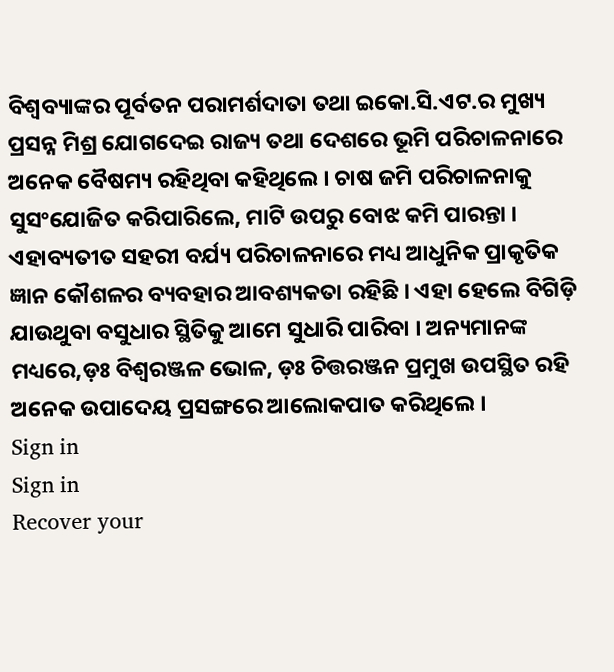ବିଶ୍ୱବ୍ୟାଙ୍କର ପୂର୍ବତନ ପରାମର୍ଶଦାତା ତଥା ଇକୋ.ସି.ଏଟ.ର ମୁଖ୍ୟ ପ୍ରସନ୍ନ ମିଶ୍ର ଯୋଗଦେଇ ରାଜ୍ୟ ତଥା ଦେଶରେ ଭୂମି ପରିଚାଳନାରେ ଅନେକ ବୈଷମ୍ୟ ରହିଥିବା କହିଥିଲେ । ଚାଷ ଜମି ପରିଚାଳନାକୁ ସୁସଂଯୋଜିତ କରିପାରିଲେ, ମାଟି ଉପରୁ ବୋଝ କମି ପାରନ୍ତା । ଏହାବ୍ୟତୀତ ସହରୀ ବର୍ଯ୍ୟ ପରିଚାଳନାରେ ମଧ୍ୟ ଆଧୁନିକ ପ୍ରାକୃତିକ ଜ୍ଞାନ କୌଶଳର ବ୍ୟବହାର ଆବଶ୍ୟକତା ରହିଛି । ଏହା ହେଲେ ବିଗିଡ଼ି ଯାଉଥୁବା ବସୁଧାର ସ୍ଥିତିକୁ ଆମେ ସୁଧାରି ପାରିବା । ଅନ୍ୟମାନଙ୍କ ମଧ୍ୟରେ,ଡ଼ଃ ବିଶ୍ଵରଞ୍ଜଳ ଭୋଳ, ଡ଼ଃ ଚିତ୍ତରଞ୍ଜନ ପ୍ରମୁଖ ଉପସ୍ଥିତ ରହି ଅନେକ ଉପାଦେୟ ପ୍ରସଙ୍ଗରେ ଆଲୋକପାତ କରିଥିଲେ ।
Sign in
Sign in
Recover your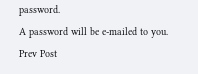password.
A password will be e-mailed to you.
Prev Post